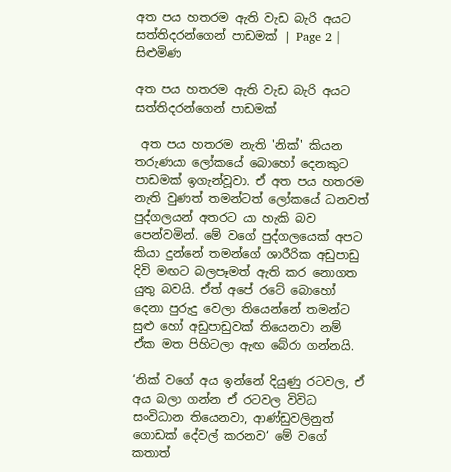අත පය හතරම ඇති වැඩ බැරි අයට සත්තිදරන්ගෙන් පාඩමක් | Page 2 | සිළුමිණ

අත පය හතරම ඇති වැඩ බැරි අයට සත්තිදරන්ගෙන් පාඩමක්

 අත පය හතරම නැති 'නික්' කියන තරුණයා ලෝකයේ බොහෝ දෙනකුට පාඩමක් ඉගැන්වූවා. ඒ අත පය හතරම නැති වුණත් තමන්ටත් ලෝකයේ ධනවත් පුද්ගලයන් අතරට යා හැකි බව පෙන්වමින්. මේ වගේ පුද්ගලයෙක් අපට කියා දුන්නේ තමන්ගේ ශාරීරික අඩුපාඩු දිවි මඟට බලපෑමත් ඇති කර නොගත යුතු බවයි. ඒත් අපේ රටේ බොහෝ දෙනා පුරුදු වෙලා තියෙන්නේ තමන්ට සුළු හෝ අඩුපාඩුවක් තියෙනවා නම් ඒක මත පිහිටලා ඇඟ බේරා ගන්නයි.

‘නික් වගේ අය ඉන්නේ දියුණු රටවල, ඒ අය බලා ගන්න ඒ රටවල විවිධ සංවිධාන තියෙනවා, ආණ්ඩුවලිනුත් ගොඩක් දේවල් කරනව‘ මේ වගේ කතාත්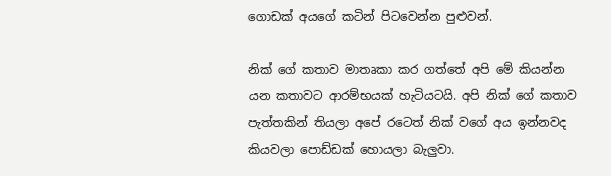ගොඩක් අයගේ කටින් පිටවෙන්න පුළුවන්.

නික් ගේ කතාව මාතෘකා කර ගත්තේ අපි මේ කියන්න යන කතාවට ආරම්භයක් හැටියටයි. අපි නික් ගේ කතාව පැත්තකින් තියලා අපේ රටෙත් නික් වගේ අය ඉන්නවද කියවලා පොඩ්ඩක් හොයලා බැලුවා.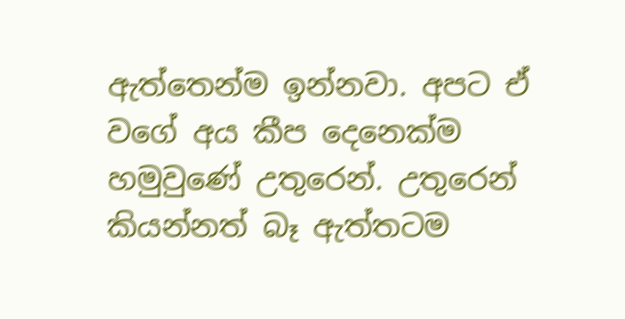ඇත්තෙන්ම ඉන්නවා. අපට ඒ වගේ අය කීප දෙනෙක්ම හමුවුණේ උතුරෙන්. උතුරෙන් කියන්නත් බෑ ඇත්තටම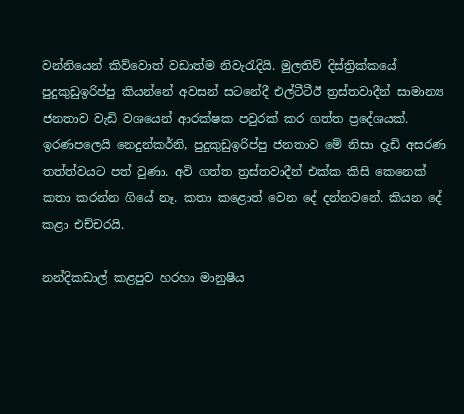වන්නියෙන් කිව්වොත් වඩාත්ම නිවැරැදියි. මුලතිව් දිස්ත්‍රික්කයේ පුදුකුඩුඉරිප්පු කියන්නේ අවසන් සටනේදී එල්ටීටීඊ ත්‍රස්තවාදීන් සාමාන්‍ය ජනතාව වැඩි වශයෙන් ආරක්ෂක පවුරක් කර ගත්ත ප්‍රදේශයක්. ඉරණපලෙයි නෙදුන්කර්නි, පුදුකුඩුඉරිප්පු ජනතාව මේ නිසා දැඩි අසරණ තත්ත්වයට පත් වුණා. අවි ගත්ත ත්‍රස්තවාදීන් එක්ක කිසි කෙනෙක් කතා කරන්න ගියේ නෑ. කතා කළොත් වෙන දේ දන්නවනේ. කියන දේ කළා එච්චරයි.

නන්දිකඩාල් කළපුව හරහා මානුෂීය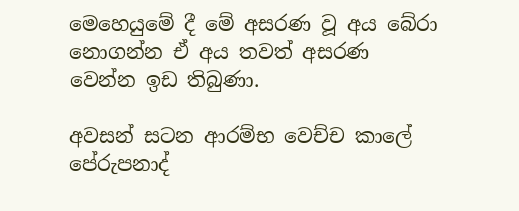මෙහෙයුමේ දී මේ අසරණ වූ අය බේරා නොගන්න ඒ අය තවත් අසරණ වෙන්න ඉඩ තිබුණා.

අවසන් සටන ආරම්භ වෙච්ච කාලේ පේරුපනාද්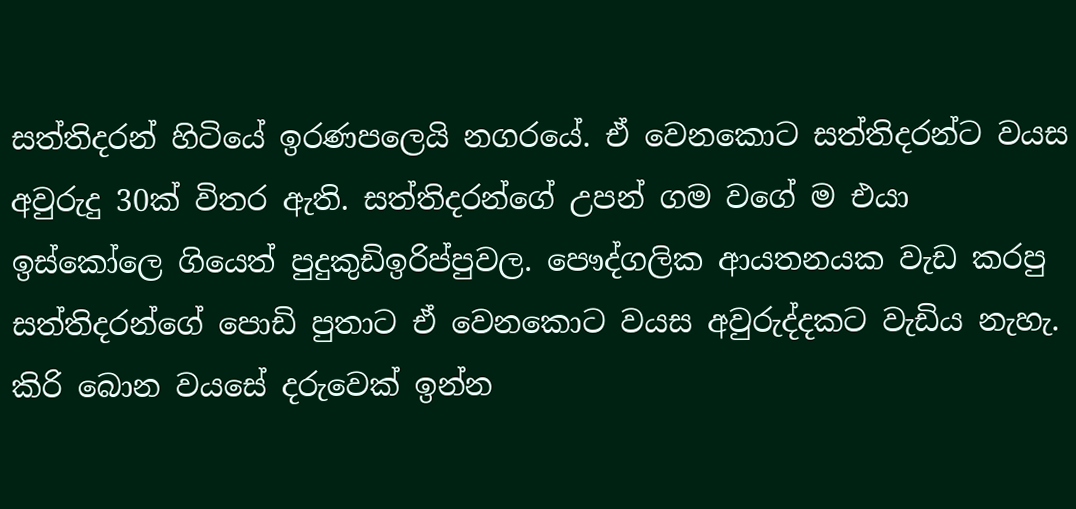සත්තිදරන් හිටියේ ඉරණපලෙයි නගරයේ. ඒ වෙනකොට සත්තිදරන්ට වයස අවුරුදු 30ක් විතර ඇති. සත්තිදරන්ගේ උපන් ගම වගේ ම එයා ඉස්කෝලෙ ගියෙත් පුදුකුඩිඉරිප්පුවල. පෞද්ගලික ආයතනයක වැඩ කරපු සත්තිදරන්ගේ පොඩි පුතාට ඒ වෙනකොට වයස අවුරුද්දකට වැඩිය නැහැ. කිරි බොන වයසේ දරුවෙක් ඉන්න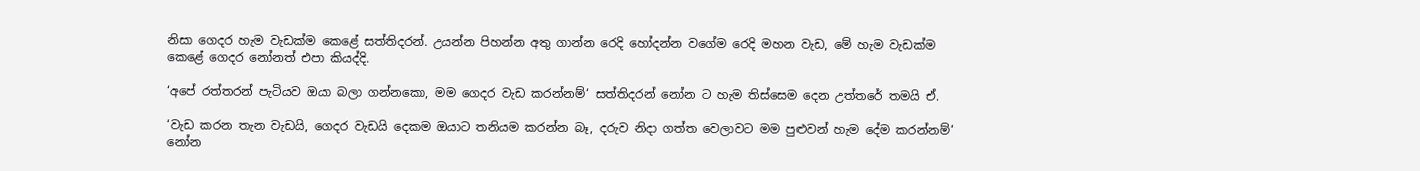නිසා ගෙදර හැම වැඩක්ම කෙළේ සත්තිදරන්. උයන්න පිහන්න අතු ගාන්න රෙදි හෝදන්න වගේම රෙදි මහන වැඩ, මේ හැම වැඩක්ම කෙළේ ගෙදර නෝනත් එපා කියද්දි.

‘අපේ රත්තරන් පැටියව ඔයා බලා ගන්නකො, මම ගෙදර වැඩ කරන්නම්‘ සත්තිදරන් නෝන ට හැම තිස්සෙම දෙන උත්තරේ තමයි ඒ.

‘වැඩ කරන තැන වැඩයි, ගෙදර වැඩයි දෙකම ඔයාට තනියම කරන්න බෑ, දරුව නිදා ගත්ත වෙලාවට මම පුළුවන් හැම දේම කරන්නම්‘ නෝන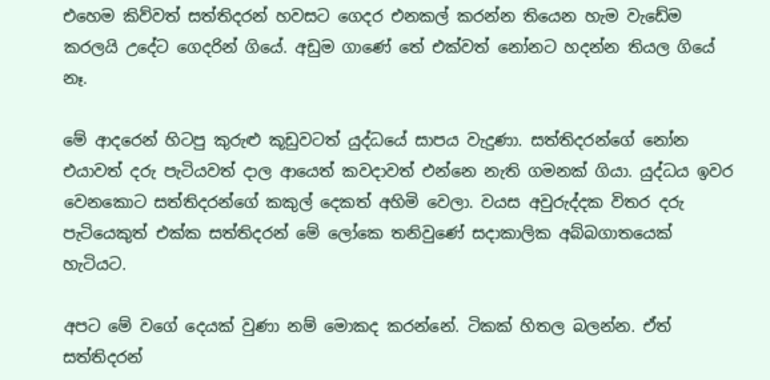එහෙම කිව්වත් සත්තිදරන් හවසට ගෙදර එනකල් කරන්න තියෙන හැම වැඩේම කරලයි උදේට ගෙදරින් ගියේ. අඩුම ගාණේ තේ එක්වත් නෝනට හදන්න තියල ගියේ නෑ.

මේ ආදරෙන් හිටපු කුරුළු කූඩුවටත් යුද්ධයේ සාපය වැදුණා. සත්තිදරන්ගේ නෝන එයාවත් දරු පැටියවත් දාල ආයෙත් කවදාවත් එන්නෙ නැති ගමනක් ගියා. යුද්ධය ඉවර වෙනකොට සත්තිදරන්ගේ කකුල් දෙකත් අහිමි වෙලා. වයස අවුරුද්දක විතර දරු පැටියෙකුත් එක්ක සත්තිදරන් මේ ලෝකෙ තනිවුණේ සදාකාලික අබ්බගාතයෙක් හැටියට.

අපට මේ වගේ දෙයක් වුණා නම් මොකද කරන්නේ. ටිකක් හිතල බලන්න. ඒත් සත්තිදරන්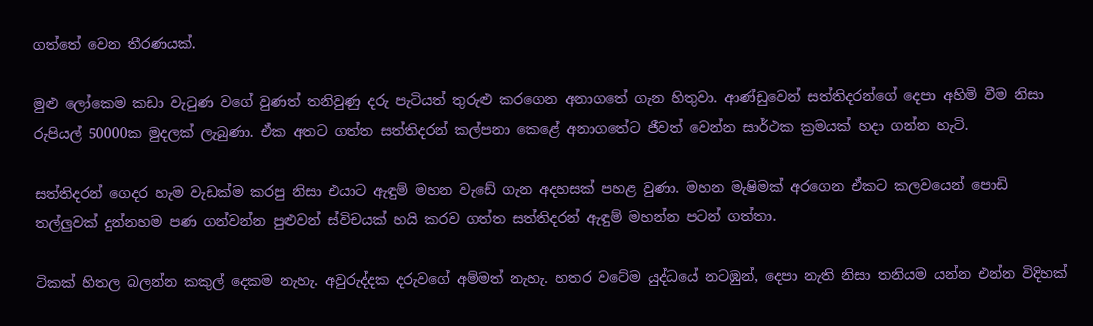ගත්තේ වෙන තීරණයක්.

මුළු ලෝකෙම කඩා වැටුණ වගේ වුණත් තනිවුණු දරු පැටියත් තුරුළු කරගෙන අනාගතේ ගැන හිතුවා. ආණ්ඩුවෙන් සත්තිදරන්ගේ දෙපා අහිමි වීම නිසා රුපියල් 50000ක මුදලක් ලැබුණා. ඒක අතට ගත්ත සත්තිදරන් කල්පනා කෙළේ අනාගතේට ජීවත් වෙන්න සාර්ථක ක්‍රමයක් හදා ගන්න හැටි.

සත්තිදරන් ගෙදර හැම වැඩක්ම කරපු නිසා එයාට ඇඳුම් මහන වැඩේ ගැන අදහසක් පහළ වුණා. මහන මැෂිමක් අරගෙන ඒකට කලවයෙන් පොඩි තල්ලුවක් දුන්නහම පණ ගන්වන්න පුළුවන් ස්විචයක් හයි කරව ගත්ත සත්තිදරන් ඇඳුම් මහන්න පටන් ගත්තා.

ටිකක් හිතල බලන්න කකුල් දෙකම නැහැ. අවුරුද්දක දරුවගේ අම්මත් නැහැ. හතර වටේම යුද්ධයේ නටඹුන්, දෙපා නැති නිසා තනියම යන්න එන්න විදිහක්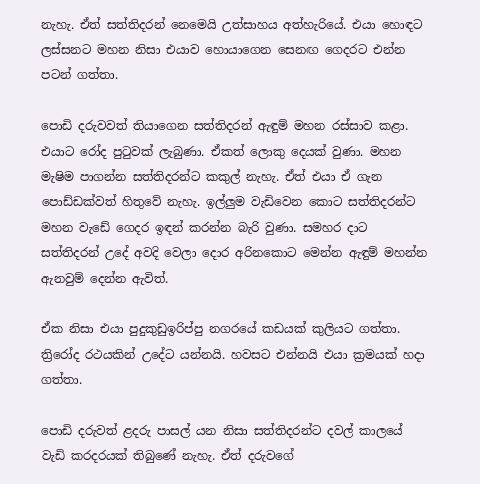නැහැ. ඒත් සත්තිදරන් නෙමෙයි උත්සාහය අත්හැරියේ. එයා හොඳට ලස්සනට මහන නිසා එයාව හොයාගෙන සෙනඟ ගෙදරට එන්න පටන් ගත්තා.

පොඩි දරුවවත් තියාගෙන සත්තිදරන් ඇඳුම් මහන රස්සාව කළා. එයාට රෝද පුටුවක් ලැබුණා. ඒකත් ලොකු දෙයක් වුණා. මහන මැෂිම පාගන්න සත්තිදරන්ට කකුල් නැහැ. ඒත් එයා ඒ ගැන පොඩ්ඩක්වත් හිතුවේ නැහැ. ඉල්ලුම වැඩිවෙන කොට සත්තිදරන්ට මහන වැඩේ ගෙදර ඉඳන් කරන්න බැරි වුණා. සමහර දාට සත්තිදරන් උදේ අවදි වෙලා දොර අරිනකොට මෙන්න ඇඳුම් මහන්න ඇනවුම් දෙන්න ඇවිත්.

ඒක නිසා එයා පුදුකුඩුඉරිප්පු නගරයේ කඩයක් කුලියට ගත්තා. ත්‍රිරෝද රථයකින් උදේට යන්නයි. හවසට එන්නයි එයා ක්‍රමයක් හදා ගත්තා.

පොඩි දරුවත් ළදරු පාසල් යන නිසා සත්තිදරන්ට දවල් කාලයේ වැඩි කරදරයක් තිබුණේ නැහැ. ඒත් දරුවගේ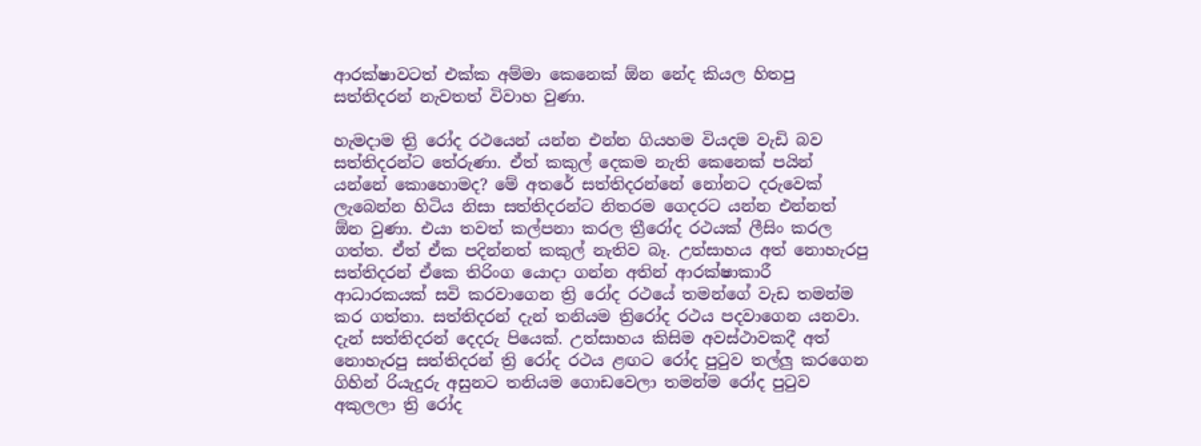ආරක්ෂාවටත් එක්ක අම්මා කෙනෙක් ඕන නේද කියල හිතපු සත්තිදරන් නැවතත් විවාහ වුණා.

හැමදාම ත්‍රි රෝද රථයෙන් යන්න එන්න ගියහම වියදම වැඩි බව සත්තිදරන්ට තේරුණා. ඒත් කකුල් දෙකම නැති කෙනෙක් පයින් යන්නේ කොහොමද? මේ අතරේ සත්තිදරන්නේ නෝනට දරුවෙක් ලැබෙන්න හිටිය නිසා සත්තිදරන්ට නිතරම ගෙදරට යන්න එන්නත් ඕන වුණා. එයා තවත් කල්පනා කරල ත්‍රීරෝද රථයක් ලීසිං කරල ගත්ත. ඒත් ඒක පදින්නත් කකුල් නැතිව බෑ. උත්සාහය අත් නොහැරපු සත්තිදරන් ඒකෙ තිරිංග යොදා ගන්න අතින් ආරක්ෂාකාරී ආධාරකයක් සවි කරවාගෙන ත්‍රි රෝද රථයේ තමන්ගේ වැඩ තමන්ම කර ගත්තා. සත්තිදරන් දැන් තනියම ත්‍රිරෝද රථය පදවාගෙන යනවා. දැන් සත්තිදරන් දෙදරු පියෙක්. උත්සාහය කිසිම අවස්ථාවකදී අත් නොහැරපු සත්තිදරන් ත්‍රි රෝද රථය ළඟට රෝද පුටුව තල්ලු කරගෙන ගිහින් රියැදුරු අසුනට තනියම ගොඩවෙලා තමන්ම රෝද පුටුව අකුලලා ත්‍රි රෝද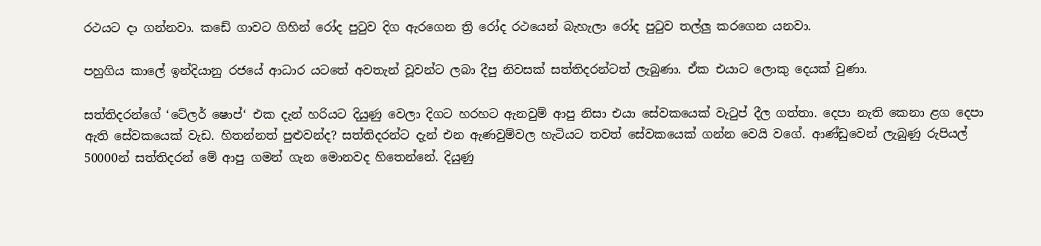රථයට දා ගන්නවා. කඩේ ගාවට ගිහින් රෝද පුටුව දිග ඇරගෙන ත්‍රි රෝද රථයෙන් බැහැලා රෝද පුටුව තල්ලු කරගෙන යනවා.

පහුගිය කාලේ ඉන්දියානු රජයේ ආධාර යටතේ අවතැන් වූවන්ට ලබා දීපු නිවසක් සත්තිදරන්ටත් ලැබුණා. ඒක එයාට ලොකු දෙයක් වුණා.

සත්තිදරන්ගේ ‘ටේලර් ෂොප්‘ එක දැන් හරියට දියුණු වෙලා දිගට හරහට ඇනවුම් ආපු නිසා එයා සේවකයෙක් වැටුප් දීල ගත්තා. දෙපා නැති කෙනා ළග දෙපා ඇති සේවකයෙක් වැඩ. හිතන්නත් පුළුවන්ද? සත්තිදරන්ට දැන් එන ඇණවුම්වල හැටියට තවත් සේවකයෙක් ගන්න වෙයි වගේ. ආණ්ඩුවෙන් ලැබුණු රුපියල් 50000න් සත්තිදරන් මේ ආපු ගමන් ගැන මොනවද හිතෙන්නේ. දියුණු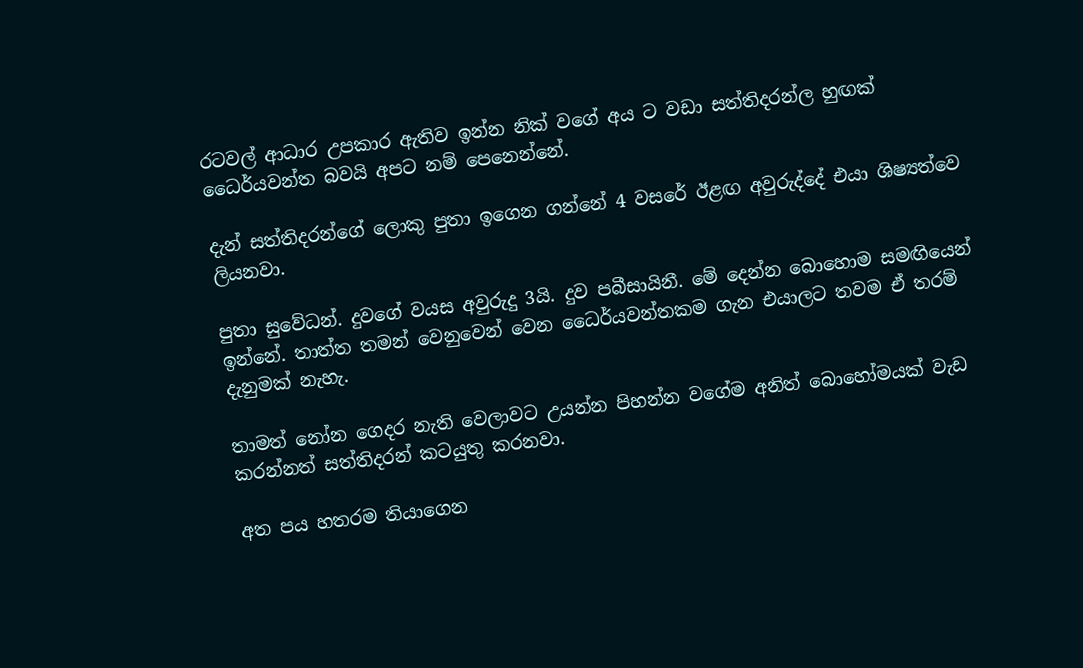රටවල් ආධාර උපකාර ඇතිව ඉන්න නික් වගේ අය ට වඩා සත්තිදරන්ල හුඟක් ධෛර්යවන්ත බවයි අපට නම් පෙනෙන්නේ.

දැන් සත්තිදරන්ගේ ලොකු පුතා ඉගෙන ගන්නේ 4 වසරේ ඊළඟ අවුරුද්දේ එයා ශිෂ්‍යත්වෙ ලියනවා.

පුතා සුවේධන්. දුවගේ වයස අවුරුදු 3යි. දුව පබීසායිනී. මේ දෙන්න බොහොම සමඟියෙන් ඉන්නේ. තාත්ත තමන් වෙනුවෙන් වෙන ධෛර්යවන්තකම ගැන එයාලට තවම ඒ තරම් දැනුමක් නැහැ.

තාමත් නෝන ගෙදර නැති වෙලාවට උයන්න පිහන්න වගේම අනිත් බොහෝමයක් වැඩ කරන්නත් සත්තිදරන් කටයුතු කරනවා.

අත පය හතරම තියාගෙන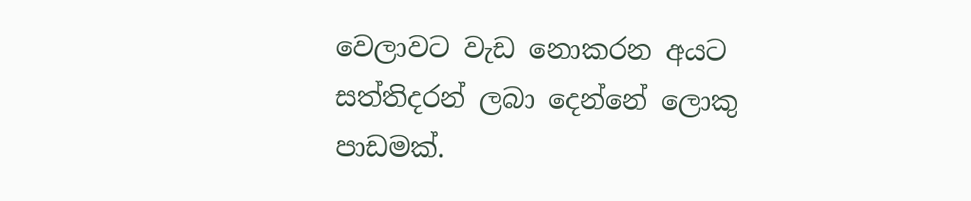වෙලාවට වැඩ නොකරන අයට සත්තිදරන් ලබා දෙන්නේ ලොකු පාඩමක්.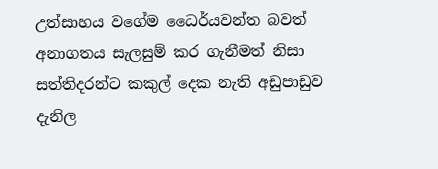උත්සාහය වගේම ධෛර්යවන්ත බවත් අනාගතය සැලසුම් කර ගැනීමත් නිසා සත්තිදරන්ට කකුල් දෙක නැති අඩුපාඩුව දැනිල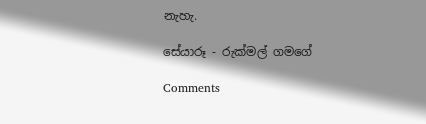නැහැ.

සේයාරූ - රුක්මල් ගමගේ

Comments